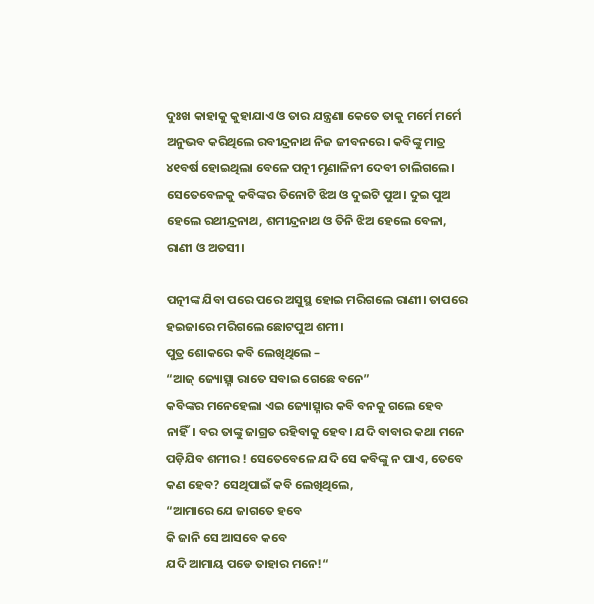ଦୁଃଖ କାହାକୁ କୁହାଯାଏ ଓ ତାର ଯନ୍ତ୍ରଣା କେତେ ତାକୁ ମର୍ମେ ମର୍ମେ ଅନୁଭବ କରିଥିଲେ ରବୀନ୍ଦ୍ରନାଥ ନିଜ ଜୀବନରେ। କବିଙ୍କୁ ମାତ୍ର ୪୧ବର୍ଷ ହୋଇଥିଲା ବେଳେ ପତ୍ନୀ ମୃଣାଳିନୀ ଦେବୀ ଚାଲିଗଲେ। ସେତେବେଳକୁ କବିଙ୍କର ତିନୋଟି ଝିଅ ଓ ଦୁଇଟି ପୁଅ। ଦୁଇ ପୁଅ ହେଲେ ରଥୀନ୍ଦ୍ରନାଥ, ଶମୀନ୍ଦ୍ରନାଥ ଓ ତିନି ଝିଅ ହେଲେ ବେଳା, ରାଣୀ ଓ ଅତସୀ।

ପତ୍ନୀଙ୍କ ଯିବା ପରେ ପରେ ଅସୁସ୍ଥ ହୋଇ ମରିଗଲେ ରାଣୀ। ତାପରେ ହଇଜାରେ ମରିଗଲେ ଛୋଟପୁଅ ଶମୀ।
ପୁତ୍ର ଶୋକରେ କବି ଲେଖିଥିଲେ –
“ଆଜ୍ ଜ୍ୟୋତ୍ସ୍ନା ରାତେ ସବାଇ ଗେଛେ ବନେ”
କବିଙ୍କର ମନେହେଲା ଏଇ ଜ୍ୟୋତ୍ସ୍ନାର କବି ବନକୁ ଗଲେ ହେବ ନାହିଁ। ବର ତାଙ୍କୁ ଜାଗ୍ରତ ରହିବାକୁ ହେବ। ଯଦି ବାବାର କଥା ମନେ ପଡ଼ିଯିବ ଶମୀର ! ସେତେବେଳେ ଯଦି ସେ କବିଙ୍କୁ ନ ପାଏ, ତେବେ କଣ ହେବ? ସେଥିପାଇଁ କବି ଲେଖିଥିଲେ,
“ଆମାରେ ଯେ ଜାଗତେ ହବେ
କି ଜାନି ସେ ଆସବେ କବେ
ଯଦି ଆମାୟ ପଡେ ତାହାର ମନେ!“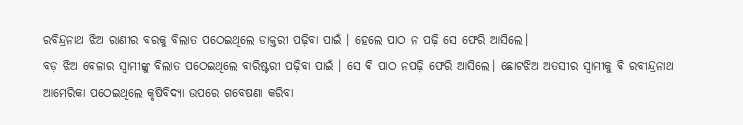ରବିନ୍ଦ୍ରନାଥ ଝିଅ ରାଣୀର ବରକୁ ବିଲାତ ପଠେଇଥିଲେ ଡାକ୍ତରୀ ପଢ଼ିବା ପାଇଁ । ହେଲେ ପାଠ ନ ପଢ଼ି ସେ ଫେରି ଆସିଲେ।
ବଡ଼ ଝିଅ ବେଳାର ସ୍ବାମୀଙ୍କୁ ବିଲାତ ପଠେଇଥିଲେ ବାରିଷ୍ଟରୀ ପଢ଼ିବା ପାଇଁ । ସେ ଵି ପାଠ ନପଢ଼ି ଫେରି ଆସିଲେ। ଛୋଟଝିଅ ଅତସୀର ସ୍ବାମୀକୁ ଵି ରବୀନ୍ଦ୍ରନାଥ ଆମେରିକା ପଠେଇଥିଲେ କୃଷିବିଦ୍ୟା ଉପରେ ଗବେଷଣା କରିବା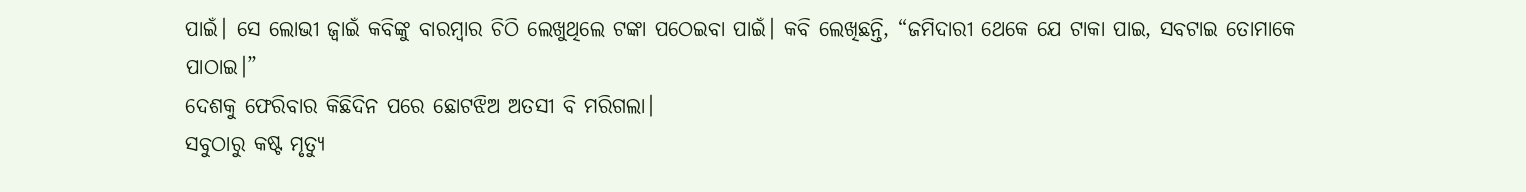ପାଇଁ। ସେ ଲୋଭୀ ଜ୍ବାଇଁ କବିଙ୍କୁ ବାରମ୍ବାର ଚିଠି ଲେଖୁଥିଲେ ଟଙ୍କା ପଠେଇବା ପାଇଁ। କବି ଲେଖିଛନ୍ତି, “ଜମିଦାରୀ ଥେକେ ଯେ ଟାକା ପାଇ, ସବଟାଇ ତୋମାକେ ପାଠାଇ।”
ଦେଶକୁ ଫେରିବାର କିଛିଦିନ ପରେ ଛୋଟଝିଅ ଅତସୀ ବି ମରିଗଲା।
ସବୁଠାରୁ କଷ୍ଟ ମୃତ୍ୟୁ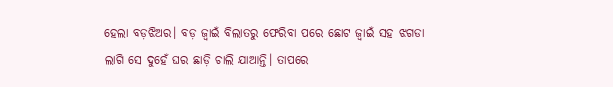ହେଲା ବଡ଼ଝିଅର। ବଡ଼ ଜ୍ବାଇଁ ବିଲାତରୁ ଫେରିବା ପରେ ଛୋଟ ଜ୍ବାଇଁ ସହ ଝଗଡା ଲାଗି ସେ ଦୁହେଁ ଘର ଛାଡ଼ି ଚାଲି ଯାଆନ୍ତି। ତାପରେ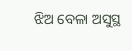ଝିଅ ବେଳା ଅସୁସ୍ଥ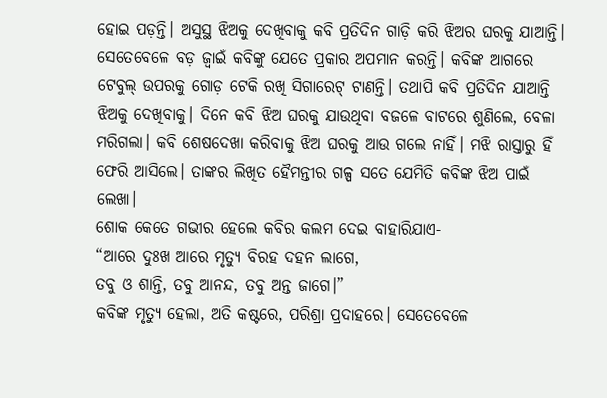ହୋଇ ପଡ଼ନ୍ତି। ଅସୁସ୍ଥ ଝିଅକୁ ଦେଖିବାକୁ କବି ପ୍ରତିଦିନ ଗାଡ଼ି କରି ଝିଅର ଘରକୁ ଯାଆନ୍ତି। ସେତେବେଳେ ବଡ଼ ଜ୍ବାଇଁ କବିଙ୍କୁ ଯେତେ ପ୍ରକାର ଅପମାନ କରନ୍ତି। କବିଙ୍କ ଆଗରେ ଟେବୁଲ୍ ଉପରକୁ ଗୋଡ଼ ଟେକି ରଖି ସିଗାରେଟ୍ ଟାଣନ୍ତି। ତଥାପି କବି ପ୍ରତିଦିନ ଯାଆନ୍ତି ଝିଅକୁ ଦେଖିବାକୁ। ଦିନେ କବି ଝିଅ ଘରକୁ ଯାଉଥିବା ବଜଳେ ବାଟରେ ଶୁଣିଲେ, ବେଳା ମରିଗଲା। କବି ଶେଷଦେଖା କରିବାକୁ ଝିଅ ଘରକୁ ଆଉ ଗଲେ ନାହିଁ। ମଝି ରାସ୍ତାରୁ ହିଁ ଫେରି ଆସିଲେ। ତାଙ୍କର ଲିଖିତ ହୈମନ୍ତୀର ଗଳ୍ପ ସତେ ଯେମିତି କବିଙ୍କ ଝିଅ ପାଇଁ ଲେଖା।
ଶୋକ କେତେ ଗଭୀର ହେଲେ କବିର କଲମ ଦେଇ ବାହାରିଯାଏ-
“ଆରେ ଦୁଃଖ ଆରେ ମୃତ୍ୟୁ ବିରହ ଦହନ ଲାଗେ,
ତବୁ ଓ ଶାନ୍ତି, ତବୁ ଆନନ୍ଦ, ତବୁ ଅନ୍ତ ଜାଗେ।”
କବିଙ୍କ ମୃତ୍ୟୁ ହେଲା, ଅତି କଷ୍ଟରେ, ପରିଶ୍ରା ପ୍ରଦାହରେ। ସେତେବେଳେ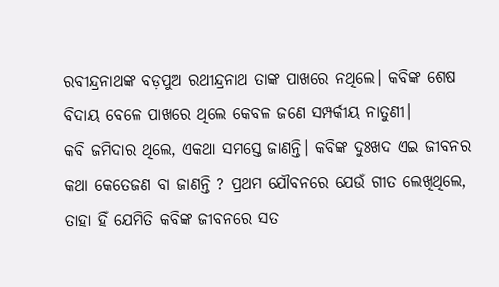ରବୀନ୍ଦ୍ରନାଥଙ୍କ ବଡ଼ପୁଅ ରଥୀନ୍ଦ୍ରନାଥ ତାଙ୍କ ପାଖରେ ନଥିଲେ। କବିଙ୍କ ଶେଷ ବିଦାୟ ବେଳେ ପାଖରେ ଥିଲେ କେବଳ ଜଣେ ସମ୍ପର୍କୀୟ ନାତୁଣୀ।
କବି ଜମିଦାର ଥିଲେ, ଏକଥା ସମସ୍ତେ ଜାଣନ୍ତି। କବିଙ୍କ ଦୁଃଖଦ ଏଇ ଜୀବନର କଥା କେତେଜଣ ବା ଜାଣନ୍ତି ? ପ୍ରଥମ ଯୌବନରେ ଯେଉଁ ଗୀତ ଲେଖିଥିଲେ, ତାହା ହିଁ ଯେମିତି କବିଙ୍କ ଜୀବନରେ ସତ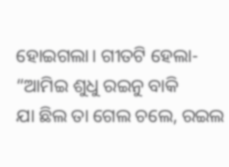ହୋଇଗଲା। ଗୀତଟି ହେଲା-
“ଆମିଇ ଶୁଧୁ ରଇନୁ ବାକି
ଯା ଛିଲ ତା ଗେଲ ଚଲେ, ରଇଲ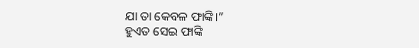ଯା ତା କେବଳ ଫାଙ୍କି।”
ହୁଏତ ସେଇ ଫାଙ୍କି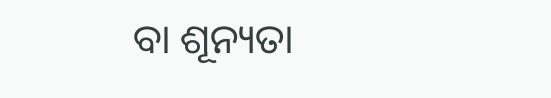ବା ଶୂନ୍ୟତା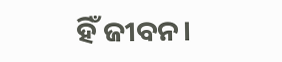ହିଁ ଜୀବନ।